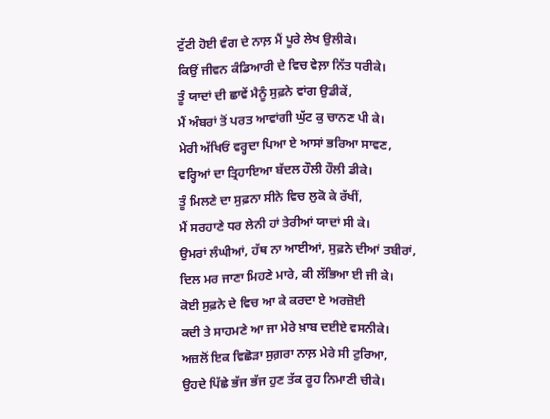ਟੁੱਟੀ ਹੋਈ ਵੰਗ ਦੇ ਨਾਲ਼ ਮੈਂ ਪੂਰੇ ਲੇਖ ਉਲੀਕੇ।
ਕਿਉਂ ਜੀਵਨ ਕੰਡਿਆਰੀ ਦੇ ਵਿਚ ਵੇਲ਼ਾ ਨਿੱਤ ਧਰੀਕੇ।
ਤੂੰ ਯਾਦਾਂ ਦੀ ਛਾਵੇਂ ਮੈਨੂੰ ਸੁਫ਼ਨੇ ਵਾਂਗ ਉਡੀਕੇਂ,
ਮੈਂ ਅੰਬਰਾਂ ਤੋਂ ਪਰਤ ਆਵਾਂਗੀ ਘੁੱਟ ਕੁ ਚਾਨਣ ਪੀ ਕੇ।
ਮੇਰੀ ਅੱਖਿਓਂ ਵਰ੍ਹਦਾ ਪਿਆ ਏ ਆਸਾਂ ਭਰਿਆ ਸਾਵਣ,
ਵਰ੍ਹਿਆਂ ਦਾ ਤ੍ਰਿਹਾਇਆ ਬੱਦਲ ਹੌਲੀ ਹੌਲੀ ਡੀਕੇ।
ਤੂੰ ਮਿਲਣੇ ਦਾ ਸੁਫ਼ਨਾ ਸੀਨੇ ਵਿਚ ਲੁਕੋ ਕੇ ਰੱਖੀਂ,
ਮੈਂ ਸਰਹਾਣੇ ਧਰ ਲੇਨੀ ਹਾਂ ਤੇਰੀਆਂ ਯਾਦਾਂ ਸੀ ਕੇ।
ਉਮਰਾਂ ਲੰਘੀਆਂ, ਹੱਥ ਨਾ ਆਈਆਂ, ਸੁਫ਼ਨੇ ਦੀਆਂ ਤਬੀਰਾਂ,
ਦਿਲ ਮਰ ਜਾਣਾ ਮਿਹਣੇ ਮਾਰੇ, ਕੀ ਲੱਭਿਆ ਈ ਜੀ ਕੇ।
ਕੋਈ ਸੁਫ਼ਨੇ ਦੇ ਵਿਚ ਆ ਕੇ ਕਰਦਾ ਏ ਅਰਜ਼ੋਈ
ਕਦੀ ਤੇ ਸਾਹਮਣੇ ਆ ਜਾ ਮੇਰੇ ਖ਼ਾਬ ਦਈਏ ਵਸਨੀਕੇ।
ਅਜ਼ਲੋਂ ਇਕ ਵਿਛੋੜਾ ਸੁਗ਼ਰਾ ਨਾਲ਼ ਮੇਰੇ ਸੀ ਟੁਰਿਆ,
ਉਹਦੇ ਪਿੱਛੇ ਭੱਜ ਭੱਜ ਹੁਣ ਤੱਕ ਰੂਹ ਨਿਮਾਣੀ ਚੀਕੇ।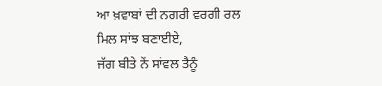ਆ ਖ਼ਵਾਬਾਂ ਦੀ ਨਗਰੀ ਵਰਗੀ ਰਲ ਮਿਲ ਸਾਂਝ ਬਣਾਈਏ,
ਜੱਗ ਬੀਤੇ ਨੇਂ ਸਾਂਵਲ ਤੈਨੂੰ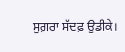ਸੁਗ਼ਰਾ ਸੱਦਫ਼ ਉਡੀਕੇ।